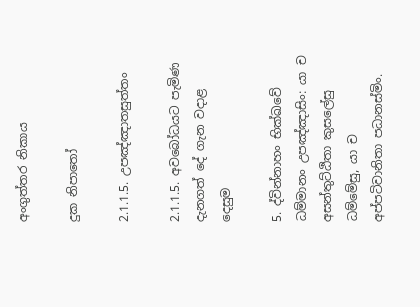අංගුත්තර නිකාය

දුක නිපාතෝ

2.1.1.5. උපඤ්ඤාතසුත්තං

2.1.1.5. අවබෝධයට පැමිණ දැනගත් දේ ගැන වදාළ දෙසුම

5. ද්වින්නාහං භික්ඛවේ ධම්මානං උපඤ්ඤාසිං: යා ච අසන්තුට්ඨිතා කුසලේසු ධම්මේසු, යා ච අප්පටිවානිතා පධානස්මිං.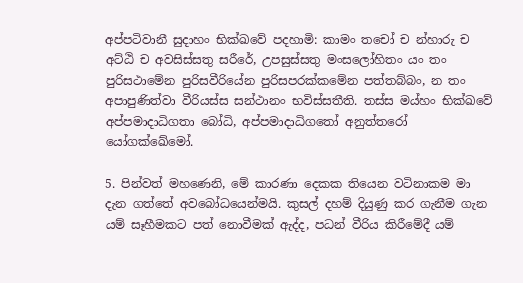අප්පටිවානී සුදාහං භික්ඛවේ පදහාමි: කාමං තචෝ ච න්හාරු ච අට්ඨි ච අවසිස්සතු සරීරේ, උපසුස්සතු මංසලෝහිතං යං තං පුරිසථාමේන පුරිසවීරියේන පුරිසපරක්කමේන පත්තබ්බං, න තං අපාපුණිත්වා වීරියස්ස සන්ථානං භවිස්සතීති. තස්ස මය්හං භික්ඛවේ අප්පමාදාධිගතා බෝධි, අප්පමාදාධිගතෝ අනුත්තරෝ යෝගක්ඛේමෝ.

5. පින්වත් මහණෙනි, මේ කාරණා දෙකක තියෙන වටිනාකම මා දැන ගත්තේ අවබෝධයෙන්මයි. කුසල් දහම් දියුණු කර ගැනීම ගැන යම් සෑහීමකට පත් නොවීමක් ඇද්ද, පධන් වීරිය කිරීමේදී යම්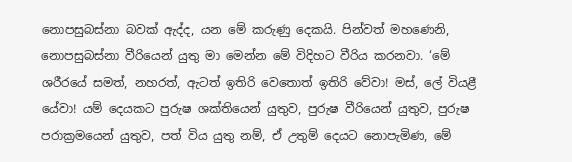නොපසුබස්නා බවක් ඇද්ද, යන මේ කරුණු දෙකයි. පින්වත් මහණෙනි, නොපසුබස්නා වීරියෙන් යුතු මා මෙන්න මේ විදිහට වීරිය කරනවා. ‘මේ ශරීරයේ සමත්, නහරත්, ඇටත් ඉතිරි වෙතොත් ඉතිරි වේවා! මස්, ලේ වියළී යේවා! යම් දෙයකට පුරුෂ ශක්තියෙන් යුතුව, පුරුෂ වීරියෙන් යුතුව, පුරුෂ පරාක්‍රමයෙන් යුතුව, පත් විය යුතු නම්, ඒ උතුම් දෙයට නොපැමිණ, මේ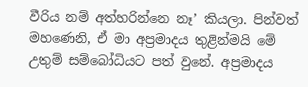වීරිය නම් අත්හරින්නෙ නෑ’ කියලා. පින්වත් මහණෙනි, ඒ මා අප්‍රමාදය තුළින්මයි මේ උතුම් සම්බෝධියට පත් වුනේ. අප්‍රමාදය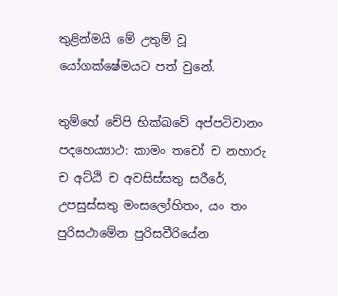තුළින්මයි මේ උතුම් වූ යෝගක්ෂේමයට පත් වුනේ.

තුම්හේ චේපි භික්ඛවේ අප්පටිවානං පදහෙය්‍යාථ: කාමං තචෝ ච නහාරු ච අට්ඨි ච අවසිස්සතු සරීරේ, උපසුස්සතු මංසලෝහිතං, යං තං පුරිසථාමේන පුරිසවීරියේන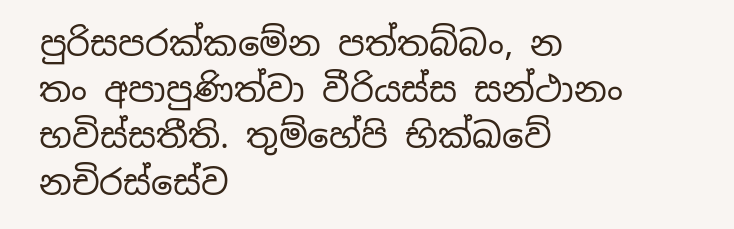පුරිසපරක්කමේන පත්තබ්බං, න තං අපාපුණිත්වා වීරියස්ස සන්ථානං භවිස්සතීති. තුම්හේපි භික්ඛවේ නචිරස්සේව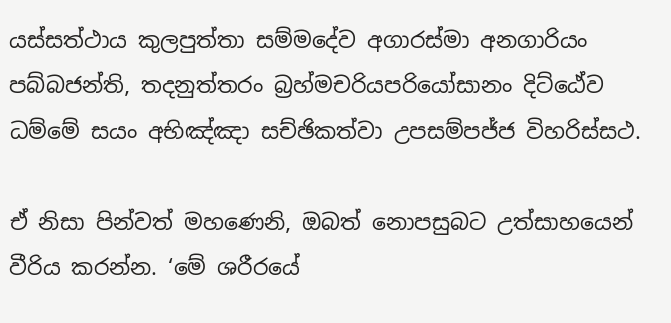යස්සත්ථාය කුලපුත්තා සම්මදේව අගාරස්මා අනගාරියං පබ්බජන්ති, තදනුත්තරං බ්‍රහ්මචරියපරියෝසානං දිට්ඨේව ධම්මේ සයං අභිඤ්ඤා සච්ඡිකත්වා උපසම්පජ්ජ විහරිස්සථ.

ඒ නිසා පින්වත් මහණෙනි, ඔබත් නොපසුබට උත්සාහයෙන් වීරිය කරන්න. ‘මේ ශරීරයේ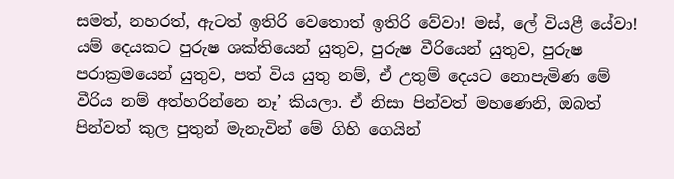සමත්, නහරත්, ඇටත් ඉතිරි වෙතොත් ඉතිරි වේවා! මස්, ලේ වියළී යේවා! යම් දෙයකට පුරුෂ ශක්තියෙන් යුතුව, පුරුෂ වීරියෙන් යුතුව, පුරුෂ පරාක්‍රමයෙන් යුතුව, පත් විය යුතු නම්, ඒ උතුම් දෙයට නොපැමිණ මේ වීරිය නම් අත්හරින්නෙ නෑ’ කියලා. ඒ නිසා පින්වත් මහණෙනි, ඔබත් පින්වත් කුල පුතුන් මැනැවින් මේ ගිහි ගෙයින්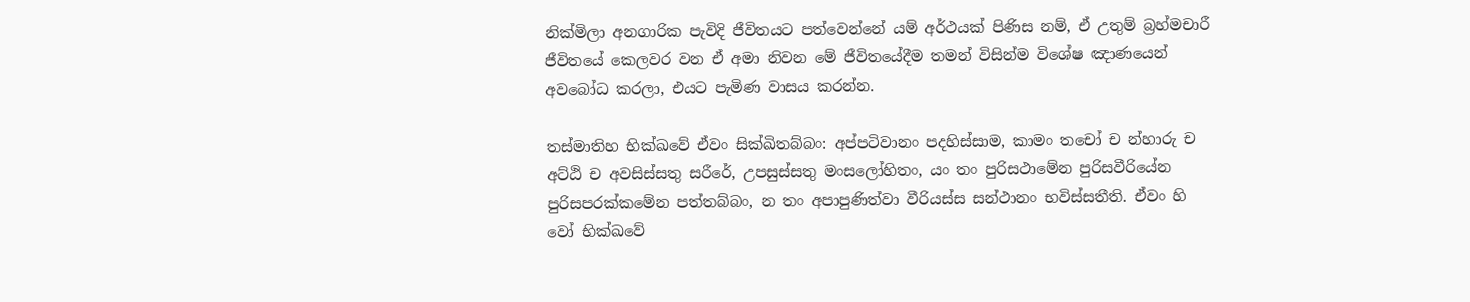නික්මිලා අනගාරික පැවිදි ජීවිතයට පත්වෙන්නේ යම් අර්ථයක් පිණිස නම්, ඒ උතුම් බ්‍රහ්මචාරී ජීවිතයේ කෙලවර වන ඒ අමා නිවන මේ ජීවිතයේදීම තමන් විසින්ම විශේෂ ඤාණයෙන් අවබෝධ කරලා, එයට පැමිණ වාසය කරන්න.

තස්මාතිහ භික්ඛවේ ඒවං සික්ඛිතබ්බං: අප්පටිවානං පදහිස්සාම, කාමං තචෝ ච න්හාරු ච අට්ඨි ච අවසිස්සතු සරීරේ, උපසුස්සතු මංසලෝහිතං, යං තං පුරිසථාමේන පුරිසවීරියේන පුරිසපරක්කමේන පත්තබ්බං, න තං අපාපුණිත්වා වීරියස්ස සන්ථානං භවිස්සතීති. ඒවං හි වෝ භික්ඛවේ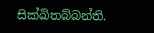සික්ඛිතබ්බන්ති.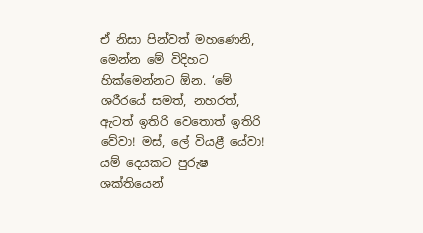ඒ නිසා පින්වත් මහණෙනි, මෙන්න මේ විදිහට හික්මෙන්නට ඕන. ‘මේ ශරීරයේ සමත්, නහරත්, ඇටත් ඉතිරි වෙතොත් ඉතිරි වේවා! මස්, ලේ වියළී යේවා! යම් දෙයකට පුරුෂ ශක්තියෙන්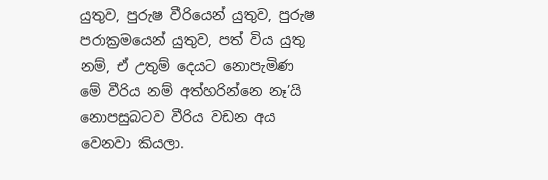යුතුව, පුරුෂ වීරියෙන් යුතුව, පුරුෂ පරාක්‍රමයෙන් යුතුව, පත් විය යුතු නම්, ඒ උතුම් දෙයට නොපැමිණ මේ වීරිය නම් අත්හරින්නෙ නෑ’යි නොපසුබටව වීරිය වඩන අය වෙනවා කියලා.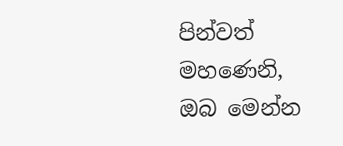පින්වත් මහණෙනි, ඔබ මෙන්න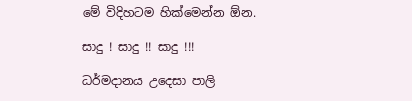මේ විදිහටම හික්මෙන්න ඕන.

සාදු ! සාදු !! සාදු !!!

ධර්මදානය උදෙසා පාලි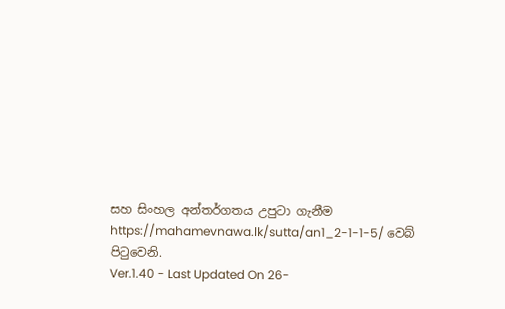සහ සිංහල අන්තර්ගතය උපුටා ගැනීම https://mahamevnawa.lk/sutta/an1_2-1-1-5/ වෙබ් පිටුවෙනි.
Ver.1.40 - Last Updated On 26-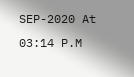SEP-2020 At 03:14 P.M